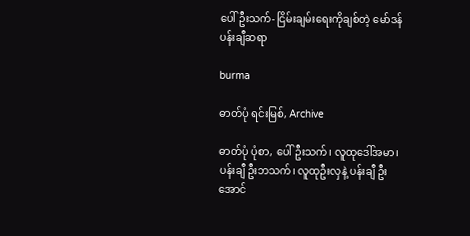ပေါ်ဦးသက်- ငြိမ်းချမ်းရေးကိုချစ်တဲ့ မော်ဒန်ပန်းချီဆရာ

burma

ဓာတ်ပုံ ရင်းမြစ်, Archive

ဓာတ်ပုံ ပုံစာ, ပေါ်ဦးသက်၊ လူထုဒေါ်အမာ၊ ပန်းချီ ဦးဘသက်၊ လူထုဦးလှနဲ့ ပန်းချီ ဦးအောင်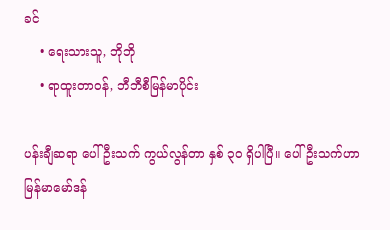ခင်
    • ရေးသားသူ, ဘိုဘို
    • ရာထူးတာဝန်, ဘီဘီစီမြန်မာပိုင်း

ပန်းချီဆရာ ပေါ်ဦးသက် ကွယ်လွန်တာ နှစ် ၃ဝ ရှိပါပြီ။ ပေါ်ဦးသက်ဟာ မြန်မာမော်ဒန်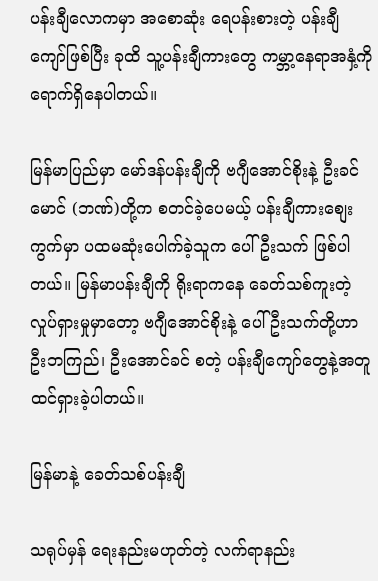ပန်းချီလောကမှာ အစောဆုံး ရေပန်းစားတဲ့ ပန်းချီကျော်ဖြစ်ပြီး ခုထိ သူ့ပန်းချီကားတွေ ကမ္ဘာ့နေရာအနှံ့ကို ရောက်ရှိနေပါတယ်။

မြန်မာပြည်မှာ မော်ဒန်ပန်းချီကို ဗဂျီအောင်စိုးနဲ့ ဦးခင်မောင် (ဘဏ်)တို့က စတင်ခဲ့ပေမယ့် ပန်းချီကားစျေးကွက်မှာ ပထမဆုံးပေါက်ခဲ့သူက ပေါ်ဦးသက် ဖြစ်ပါတယ်။ မြန်မာပန်းချီကို ရိုးရာကနေ ခေတ်သစ်ကူးတဲ့ လှုပ်ရှားမှုမှာတော့ ဗဂျီအောင်စိုးနဲ့ ပေါ်ဦးသက်တို့ဟာ ဦးဘကြည်၊ ဦးအောင်ခင် စတဲ့ ပန်းချီကျော်တွေနဲ့အတူ ထင်ရှားခဲ့ပါတယ်။

မြန်မာနဲ့ ခေတ်သစ်ပန်းချီ

သရုပ်မှန် ရေးနည်းမဟုတ်တဲ့ လက်ရာနည်း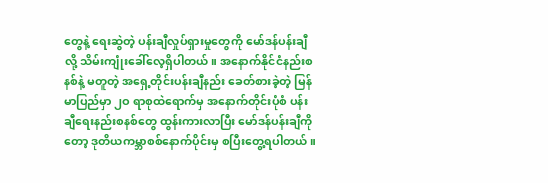တွေနဲ့ ရေးဆွဲတဲ့ ပန်းချီလှုပ်ရှားမှုတွေကို မော်ဒန်ပန်းချီလို့ သိမ်းကျုံးခေါ်လေ့ရှိပါတယ်။ အနောက်နိုင်ငံနည်းစနစ်နဲ့ မတူတဲ့ အရှေ့တိုင်းပန်းချီနည်း ခေတ်စားခဲ့တဲ့ မြန်မာပြည်မှာ ၂ဝ ရာစုထဲရောက်မှ အနောက်တိုင်းပုံစံ ပန်းချီရေးနည်းစနစ်တွေ ထွန်းကားလာပြီး မော်ဒန်ပန်းချီကိုတော့ ဒုတိယကမ္ဘာစစ်နောက်ပိုင်းမှ စပြီးတွေ့ရပါတယ်။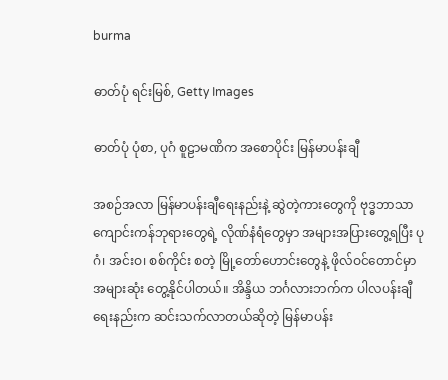burma

ဓာတ်ပုံ ရင်းမြစ်, Getty Images

ဓာတ်ပုံ ပုံစာ, ပုဂံ စူဠာမဏိက အစောပိုင်း မြန်မာပန်းချီ

အစဉ်အလာ မြန်မာပန်းချီရေးနည်းနဲ့ ဆွဲတဲ့ကားတွေကို ဗုဒ္ဓဘာသာကျောင်းကန်ဘုရားတွေရဲ့ လိုဏ်နံရံတွေမှာ အများအပြားတွေ့ရပြီး ပုဂံ၊ အင်းဝ၊ စစ်ကိုင်း စတဲ့ မြို့တော်ဟောင်းတွေနဲ့ ဖိုလ်ဝင်တောင်မှာ အများဆုံး တွေ့နိုင်ပါတယ်။ အိန္ဒိယ ဘင်္ဂလားဘက်က ပါလပန်းချီရေးနည်းက ဆင်းသက်လာတယ်ဆိုတဲ့ မြန်မာပန်း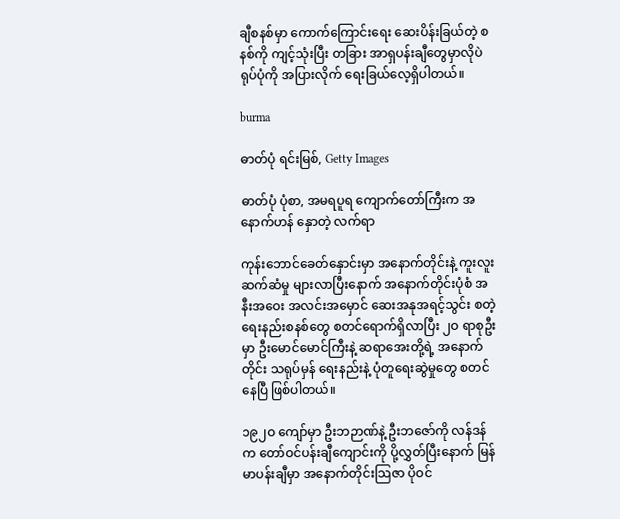ချီစနစ်မှာ ကောက်ကြောင်းရေး ဆေးပိန်းခြယ်တဲ့ စနစ်ကို ကျင့်သုံးပြီး တခြား အာရှပန်းချီတွေမှာလိုပဲ ရုပ်ပုံကို အပြားလိုက် ရေးခြယ်လေ့ရှိပါတယ်။

burma

ဓာတ်ပုံ ရင်းမြစ်, Getty Images

ဓာတ်ပုံ ပုံစာ, အမရပူရ ကျောက်တော်ကြီးက အနောက်ဟန် နှောတဲ့ လက်ရာ

ကုန်းဘောင်ခေတ်နှောင်းမှာ အနောက်တိုင်းနဲ့ ကူးလူးဆက်ဆံမှု များလာပြီးနောက် အနောက်တိုင်းပုံစံ အနီးအဝေး အလင်းအမှောင် ဆေးအနုအရင့်သွင်း စတဲ့ ရေးနည်းစနစ်တွေ စတင်ရောက်ရှိလာပြီး ၂ဝ ရာစုဦးမှာ ဦးမောင်မောင်ကြီးနဲ့ ဆရာအေးတို့ရဲ့ အနောက်တိုင်း သရုပ်မှန် ရေးနည်းနဲ့ ပုံတူရေးဆွဲမှုတွေ စတင်နေပြီ ဖြစ်ပါတယ်။

၁၉၂ဝ ကျော်မှာ ဦးဘဉာဏ်နဲ့ ဦးဘဇော်ကို လန်ဒန်က တော်ဝင်ပန်းချီကျောင်းကို ပို့လွှတ်ပြီးနောက် မြန်မာပန်းချီမှာ အနောက်တိုင်းသြဇာ ပိုဝင်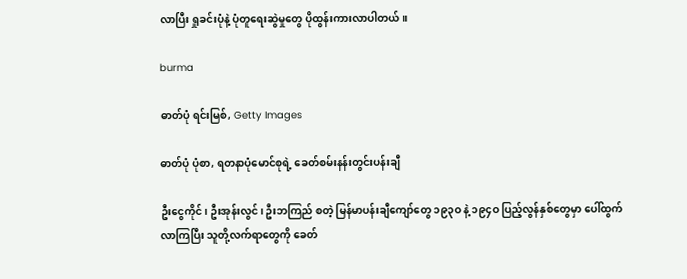လာပြီး ရှုခင်းပုံနဲ့ ပုံတူရေးဆွဲမှုတွေ ပိုထွန်းကားလာပါတယ်။

burma

ဓာတ်ပုံ ရင်းမြစ်, Getty Images

ဓာတ်ပုံ ပုံစာ, ရတနာပုံမောင်စုရဲ့ ခေတ်စမ်းနန်းတွင်းပန်းချီ

ဦးငွေကိုင်၊ ဦးအုန်းလွင်၊ ဦးဘကြည် စတဲ့ မြန်မာပန်းချီကျော်တွေ ၁၉၃ဝ နဲ့ ၁၉၄ဝ ပြည့်လွန်နှစ်တွေမှာ ပေါ်ထွက်လာကြပြီး သူတို့လက်ရာတွေကို ခေတ်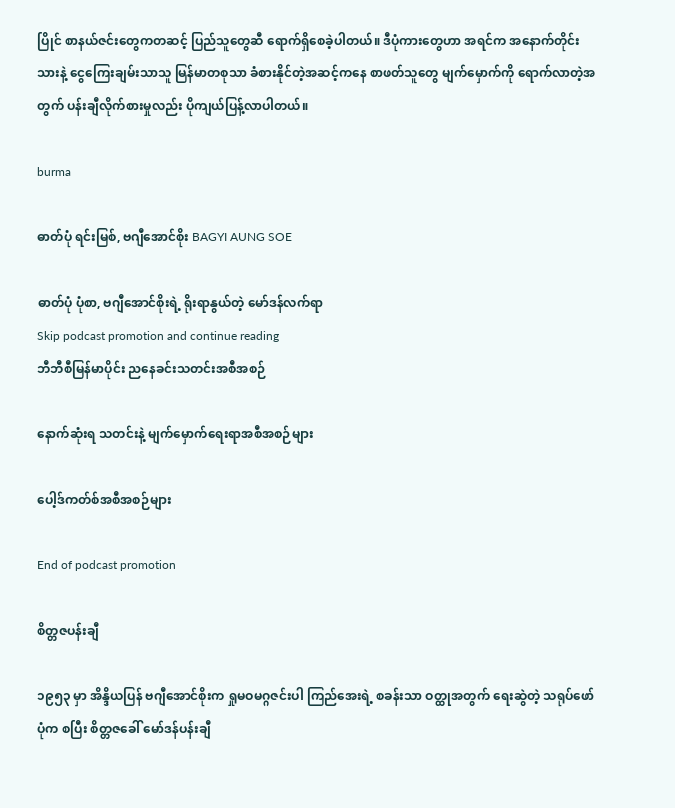ပြိုင် စာနယ်ဇင်းတွေကတဆင့် ပြည်သူတွေဆီ ရောက်ရှိစေခဲ့ပါတယ်။ ဒီပုံကားတွေဟာ အရင်က အနောက်တိုင်းသားနဲ့ ငွေကြေးချမ်းသာသူ မြန်မာတစုသာ ခံစားနိုင်တဲ့အဆင့်ကနေ စာဖတ်သူတွေ မျက်မှောက်ကို ရောက်လာတဲ့အတွက် ပန်းချီလိုက်စားမှုလည်း ပိုကျယ်ပြန့်လာပါတယ်။

burma

ဓာတ်ပုံ ရင်းမြစ်, ဗဂျီအောင်စိုး BAGYI AUNG SOE

ဓာတ်ပုံ ပုံစာ, ဗဂျီအောင်စိုးရဲ့ ရိုးရာနွယ်တဲ့ မော်ဒန်လက်ရာ
Skip podcast promotion and continue reading
ဘီဘီစီမြန်မာပိုင်း ညနေခင်းသတင်းအစီအစဉ်

နောက်ဆုံးရ သတင်းနဲ့ မျက်မှောက်ရေးရာအစီအစဉ်များ

ပေါ့ဒ်ကတ်စ်အစီအစဉ်များ

End of podcast promotion

စိတ္တဇပန်းချီ

၁၉၅၃ မှာ အိန္ဒိယပြန် ဗဂျီအောင်စိုးက ရှုမဝမဂ္ဂဇင်းပါ ကြည်အေးရဲ့ စခန်းသာ ဝတ္ထုအတွက် ရေးဆွဲတဲ့ သရုပ်ဖော်ပုံက စပြီး စိတ္တဇခေါ် မော်ဒန်ပန်းချီ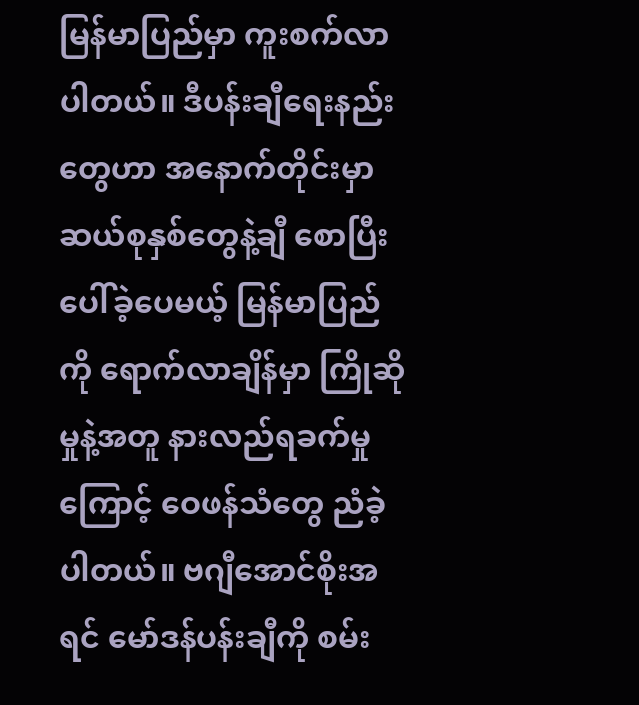မြန်မာပြည်မှာ ကူးစက်လာပါတယ်။ ဒီပန်းချီရေးနည်းတွေဟာ အနောက်တိုင်းမှာ ဆယ်စုနှစ်တွေနဲ့ချီ စောပြီး ပေါ်ခဲ့ပေမယ့် မြန်မာပြည်ကို ရောက်လာချိန်မှာ ကြိုဆိုမှုနဲ့အတူ နားလည်ရခက်မှုကြောင့် ဝေဖန်သံတွေ ညံခဲ့ပါတယ်။ ဗဂျီအောင်စိုးအရင် မော်ဒန်ပန်းချီကို စမ်း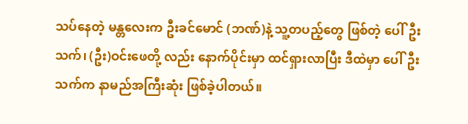သပ်နေတဲ့ မန္တလေးက ဦးခင်မောင် (ဘဏ်)နဲ့ သူ့တပည့်တွေ ဖြစ်တဲ့ ပေါ်ဦးသက်၊ (ဦး)ဝင်းဖေတို့ လည်း နောက်ပိုင်းမှာ ထင်ရှားလာပြီး ဒီထဲမှာ ပေါ်ဦးသက်က နာမည်အကြီးဆုံး ဖြစ်ခဲ့ပါတယ်။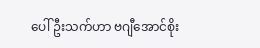ပေါ်ဦးသက်ဟာ ဗဂျီအောင်စိုး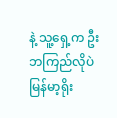နဲ့ သူ့ရှေ့က ဦးဘကြည်လိုပဲ မြန်မာ့ရိုး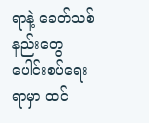ရာနဲ့ ခေတ်သစ်နည်းတွေ ပေါင်းစပ်ရေးရာမှာ ထင်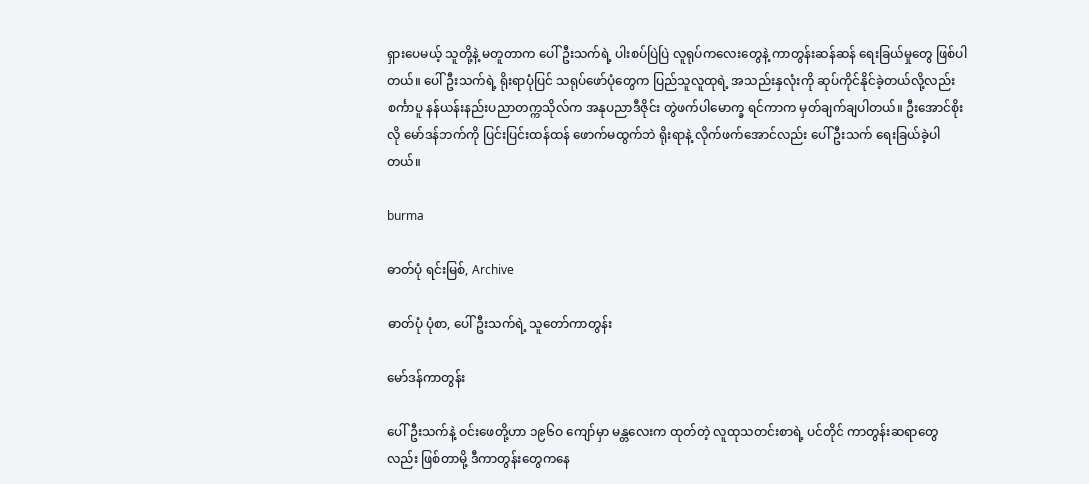ရှားပေမယ့် သူတို့နဲ့ မတူတာက ပေါ်ဦးသက်ရဲ့ ပါးစပ်ပြဲပြဲ လူရုပ်ကလေးတွေနဲ့ ကာတွန်းဆန်ဆန် ရေးခြယ်မှုတွေ ဖြစ်ပါတယ်။ ပေါ်ဦးသက်ရဲ့ ရိုးရာပုံပြင် သရုပ်ဖော်ပုံတွေက ပြည်သူလူထုရဲ့ အသည်းနှလုံးကို ဆုပ်ကိုင်နိုင်ခဲ့တယ်လို့လည်း စင်္ကာပူ နန်ယန်းနည်းပညာတက္ကသိုလ်က အနုပညာဒီဇိုင်း တွဲဖက်ပါမောက္ခ ရင်ကာက မှတ်ချက်ချပါတယ်။ ဦးအောင်စိုးလို မော်ဒန်ဘက်ကို ပြင်းပြင်းထန်ထန် ဖောက်မထွက်ဘဲ ရိုးရာနဲ့ လိုက်ဖက်အောင်လည်း ပေါ်ဦးသက် ရေးခြယ်ခဲ့ပါတယ်။

burma

ဓာတ်ပုံ ရင်းမြစ်, Archive

ဓာတ်ပုံ ပုံစာ, ပေါ်ဦးသက်ရဲ့ သူတော်ကာတွန်း

မော်ဒန်ကာတွန်း

ပေါ်ဦးသက်နဲ့ ဝင်းဖေတို့ဟာ ၁၉၆ဝ ကျော်မှာ မန္တလေးက ထုတ်တဲ့ လူထုသတင်းစာရဲ့ ပင်တိုင် ကာတွန်းဆရာတွေလည်း ဖြစ်တာမို့ ဒီကာတွန်းတွေကနေ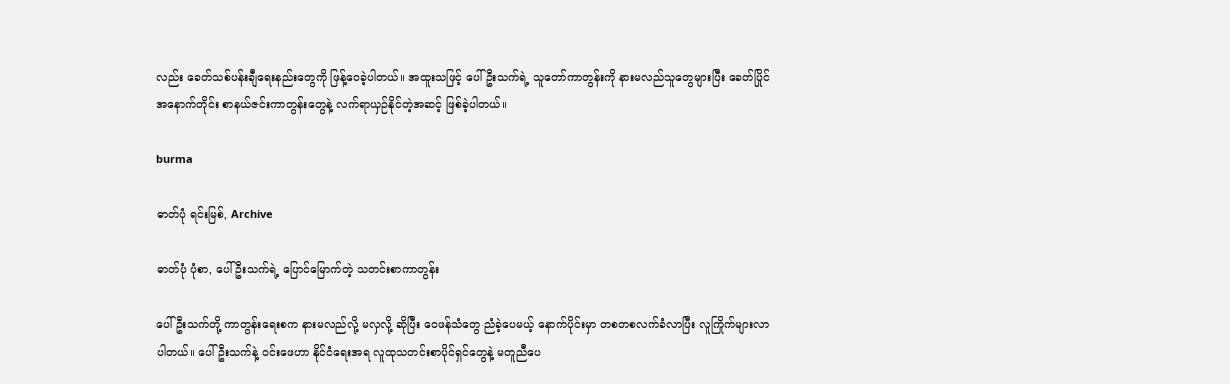လည်း ခေတ်သစ်ပန်းချီရေးနည်းတွေကို ဖြန့်ဝေခဲ့ပါတယ်။ အထူးသဖြင့် ပေါ်ဦးသက်ရဲ့ သူတော်ကာတွန်းကို နားမလည်သူတွေများပြီး ခေတ်ပြိုင် အနောက်တိုင်း စာနယ်ဇင်းကာတွန်းတွေနဲ့ လက်ရာယှဉ်နိုင်တဲ့အဆင့် ဖြစ်ခဲ့ပါတယ်။

burma

ဓာတ်ပုံ ရင်းမြစ်, Archive

ဓာတ်ပုံ ပုံစာ, ပေါ်ဦးသက်ရဲ့ ပြောင်မြောက်တဲ့ သတင်းစာကာတွန်း

ပေါ်ဦးသက်တို့ ကာတွန်းရေးစက နားမလည်လို့ မလှလို့ ဆိုပြီး ဝေဖန်သံတွေ ညံခဲ့ပေမယ့် နောက်ပိုင်းမှာ တစတစလက်ခံလာပြီး လူကြိုက်များလာပါတယ်။ ပေါ်ဦးသက်နဲ့ ဝင်းဖေဟာ နိုင်ငံရေးအရ လူထုသတင်းစာပိုင်ရှင်တွေနဲ့ မတူညီပေ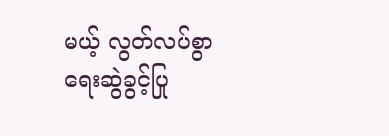မယ့် လွတ်လပ်စွာ ရေးဆွဲခွင့်ပြု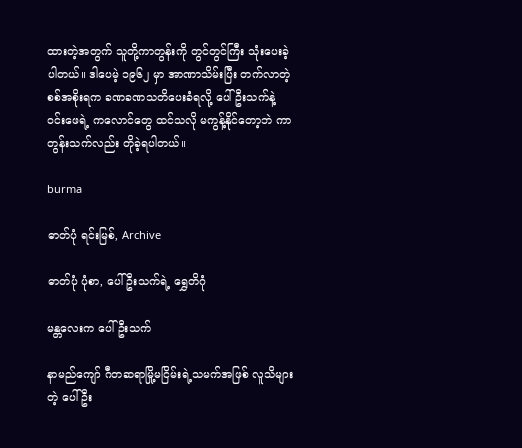ထားတဲ့အတွက် သူတို့ကာတွန်းကို တွင်တွင်ကြီး သုံးပေးခဲ့ပါတယ်။ ဒါပေမဲ့ ၁၉၆၂ မှာ အာဏာသိမ်းပြီး တက်လာတဲ့ စစ်အစိုးရက ခဏခဏသတိပေးခံရလို့ ပေါ်ဦးသက်နဲ့ ဝင်းဖေရဲ့ ကလောင်တွေ ထင်သလို မကွန့်နိုင်တော့ဘဲ ကာတွန်းသက်လည်း တိုခဲ့ရပါတယ်။

burma

ဓာတ်ပုံ ရင်းမြစ်, Archive

ဓာတ်ပုံ ပုံစာ, ပေါ်ဦးသက်ရဲ့ ရွှေတိဂုံ

မန္တလေးက ပေါ်ဦးသက်

နာမည်ကျော် ဂီတဆရာမြို့မငြိမ်းရဲ့သမက်အဖြစ် လူသိများတဲ့ ပေါ်ဦး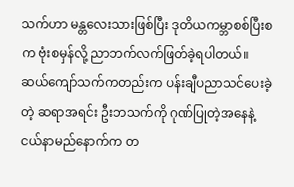သက်ဟာ မန္တလေးသားဖြစ်ပြီး ဒုတိယကမ္ဘာစစ်ပြီးစက ဗုံးစမှန်လို့ ညာဘက်လက်ဖြတ်ခဲ့ရပါတယ်။ ဆယ်ကျော်သက်ကတည်းက ပန်းချီပညာသင်ပေးခဲ့တဲ့ ဆရာအရင်း ဦးဘသက်ကို ဂုဏ်ပြုတဲ့အနေနဲ့ ငယ်နာမည်နောက်က တ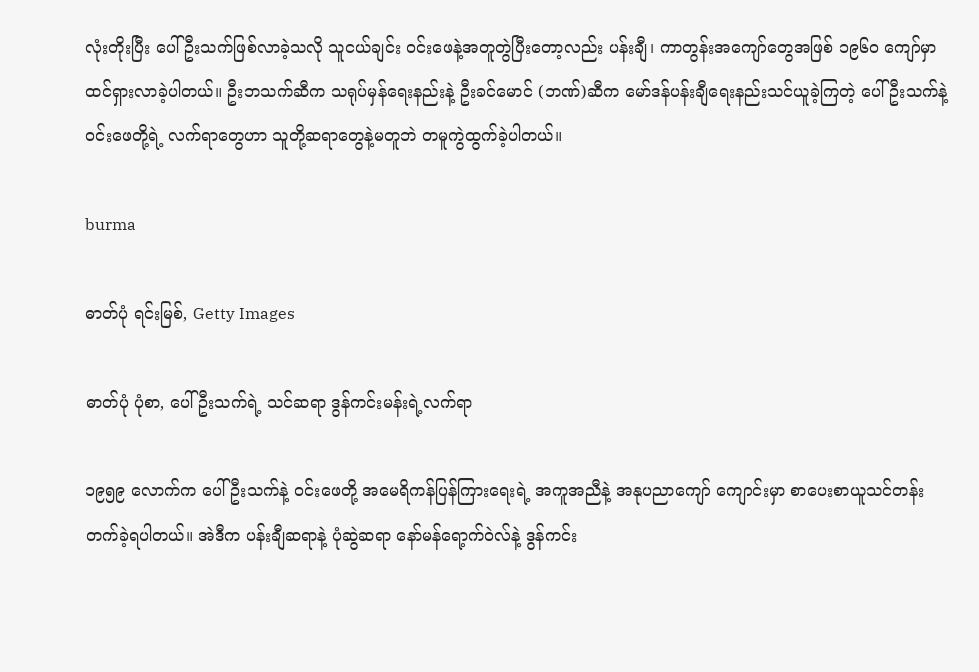လုံးတိုးပြီး ပေါ်ဦးသက်ဖြစ်လာခဲ့သလို သူငယ်ချင်း ဝင်းဖေနဲ့အတူတွဲပြီးတော့လည်း ပန်းချီ၊ ကာတွန်းအကျော်တွေအဖြစ် ၁၉၆ဝ ကျော်မှာ ထင်ရှားလာခဲ့ပါတယ်။ ဦးဘသက်ဆီက သရုပ်မှန်ရေးနည်းနဲ့ ဦးခင်မောင် (ဘဏ်)ဆီက မော်ဒန်ပန်းချီရေးနည်းသင်ယူခဲ့ကြတဲ့ ပေါ်ဦးသက်နဲ့ ဝင်းဖေတို့ရဲ့ လက်ရာတွေဟာ သူတို့ဆရာတွေနဲ့မတူဘဲ တမူကွဲထွက်ခဲ့ပါတယ်။

burma

ဓာတ်ပုံ ရင်းမြစ်, Getty Images

ဓာတ်ပုံ ပုံစာ, ပေါ်ဦးသက်ရဲ့ သင်ဆရာ ဒွန်ကင်းမန်းရဲ့လက်ရာ

၁၉၅၉ လောက်က ပေါ်ဦးသက်နဲ့ ဝင်းဖေတို့ အမေရိကန်ပြန်ကြားရေးရဲ့ အကူအညီနဲ့ အနုပညာကျော် ကျောင်းမှာ စာပေးစာယူသင်တန်းတက်ခဲ့ရပါတယ်။ အဲဒီက ပန်းချီဆရာနဲ့ ပုံဆွဲဆရာ နော်မန်ရော့က်ဝဲလ်နဲ့ ဒွန်ကင်း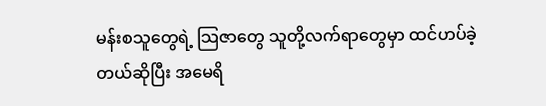မန်းစသူတွေရဲ့ သြဇာတွေ သူတို့လက်ရာတွေမှာ ထင်ဟပ်ခဲ့တယ်ဆိုပြီး အမေရိ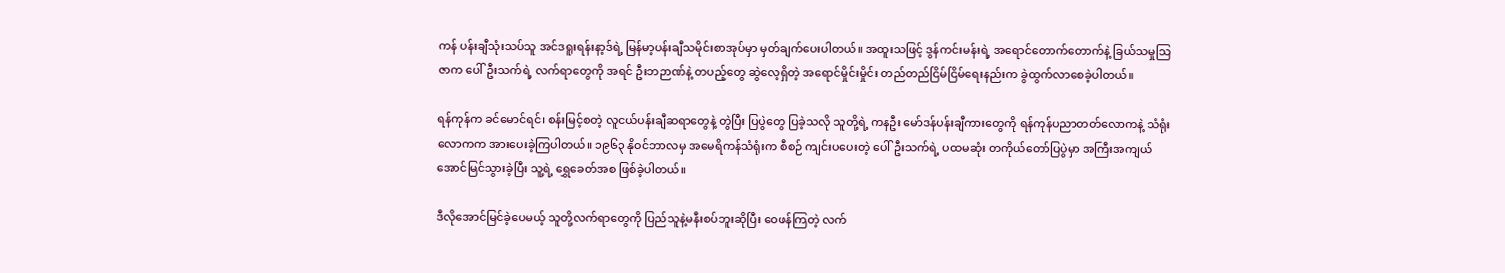ကန် ပန်းချီသုံးသပ်သူ အင်ဒရူးရန်းနာ့ဒ်ရဲ့ မြန်မာ့ပန်းချီသမိုင်းစာအုပ်မှာ မှတ်ချက်ပေးပါတယ်။ အထူးသဖြင့် ဒွန်ကင်းမန်းရဲ့ အရောင်တောက်တောက်နဲ့ ခြယ်သမှုသြဇာက ပေါ်ဦးသက်ရဲ့ လက်ရာတွေကို အရင် ဦးဘဉာဏ်နဲ့ တပည့်တွေ ဆွဲလေ့ရှိတဲ့ အရောင်မှိုင်းမှိုင်း တည်တည်ငြိမ်ငြိမ်ရေးနည်းက ခွဲထွက်လာစေခဲ့ပါတယ်။

ရန်ကုန်က ခင်မောင်ရင်၊ စန်းမြင့်စတဲ့ လူငယ်ပန်းချီဆရာတွေနဲ့ တွဲပြီး ပြပွဲတွေ ပြခဲ့သလို သူတို့ရဲ့ ကနဦး မော်ဒန်ပန်းချီကားတွေကို ရန်ကုန်ပညာတတ်လောကနဲ့ သံရုံးလောကက အားပေးခဲ့ကြပါတယ်။ ၁၉၆၃ နိုဝင်ဘာလမှ အမေရိကန်သံရုံးက စီစဉ် ကျင်းပပေးတဲ့ ပေါ်ဦးသက်ရဲ့ ပထမဆုံး တကိုယ်တော်ပြပွဲမှာ အကြီးအကျယ်အောင်မြင်သွားခဲ့ပြီး သူ့ရဲ့ ရွှေခေတ်အစ ဖြစ်ခဲ့ပါတယ်။

ဒီလိုအောင်မြင်ခဲ့ပေမယ့် သူတို့လက်ရာတွေကို ပြည်သူနဲ့မနီးစပ်ဘူးဆိုပြီး ဝေဖန်ကြတဲ့ လက်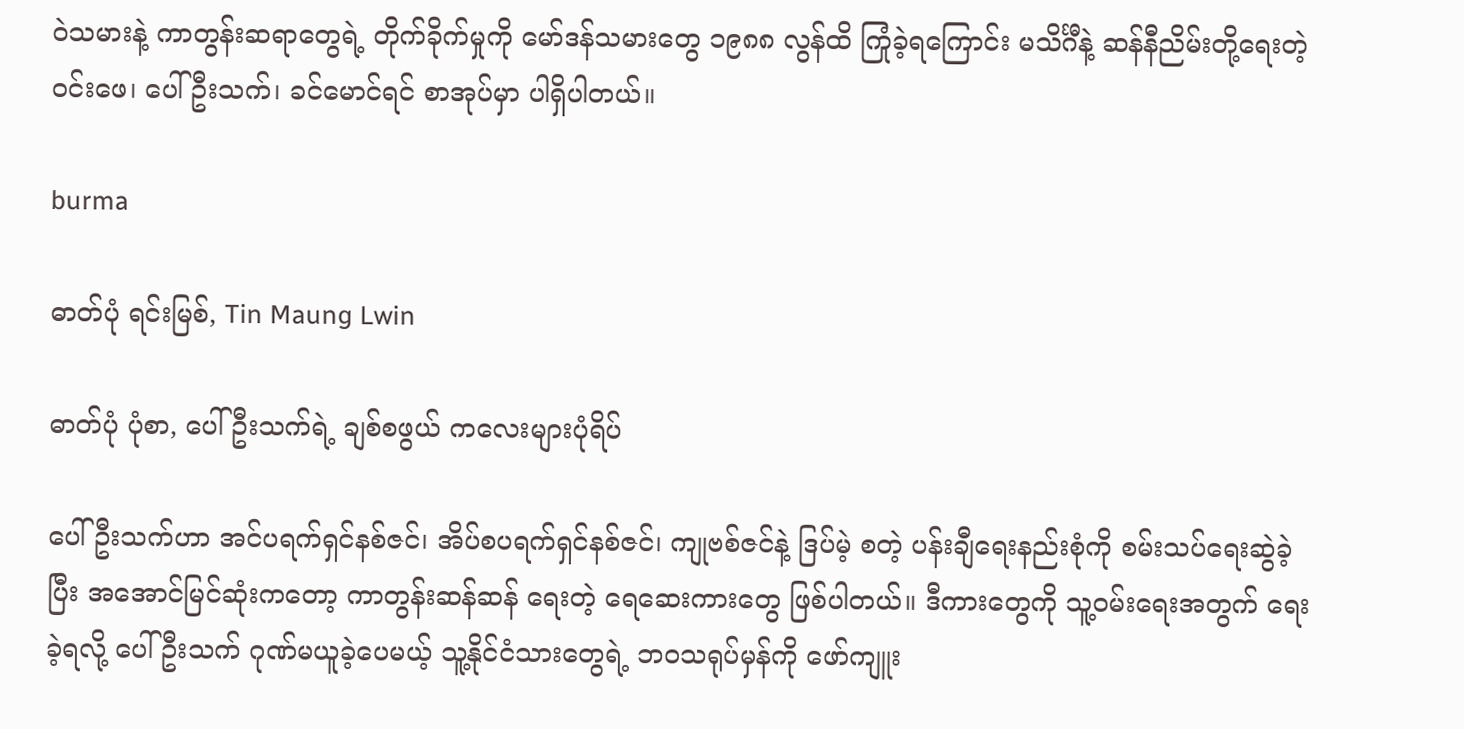ဝဲသမားနဲ့ ကာတွန်းဆရာတွေရဲ့ တိုက်ခိုက်မှုကို မော်ဒန်သမားတွေ ၁၉၈၈ လွန်ထိ ကြုံခဲ့ရကြောင်း မသိင်္ဂီနဲ့ ဆန်နီညိမ်းတို့ရေးတဲ့ ဝင်းဖေ၊ ပေါ်ဦးသက်၊ ခင်မောင်ရင် စာအုပ်မှာ ပါရှိပါတယ်။

burma

ဓာတ်ပုံ ရင်းမြစ်, Tin Maung Lwin

ဓာတ်ပုံ ပုံစာ, ပေါ်ဦးသက်ရဲ့ ချစ်စဖွယ် ကလေးများပုံရိပ်

ပေါ်ဦးသက်ဟာ အင်ပရက်ရှင်နစ်ဇင်၊ အိပ်စပရက်ရှင်နစ်ဇင်၊ ကျုဗစ်ဇင်နဲ့ ဒြပ်မဲ့ စတဲ့ ပန်းချီရေးနည်းစုံကို စမ်းသပ်ရေးဆွဲခဲ့ပြီး အအောင်မြင်ဆုံးကတော့ ကာတွန်းဆန်ဆန် ရေးတဲ့ ရေဆေးကားတွေ ဖြစ်ပါတယ်။ ဒီကားတွေကို သူ့ဝမ်းရေးအတွက် ရေးခဲ့ရလို့ ပေါ်ဦးသက် ဂုဏ်မယူခဲ့ပေမယ့် သူ့နိုင်ငံသားတွေရဲ့ ဘဝသရုပ်မှန်ကို ဖော်ကျူး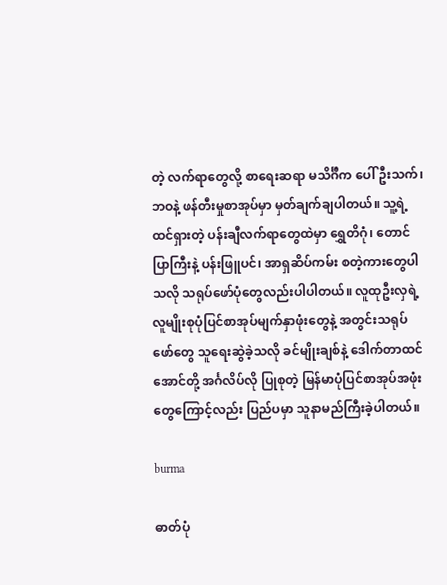တဲ့ လက်ရာတွေလို့ စာရေးဆရာ မသိင်္ဂီက ပေါ်ဦးသက်၊ ဘဝနဲ့ ဖန်တီးမှုစာအုပ်မှာ မှတ်ချက်ချပါတယ်။ သူ့ရဲ့ ထင်ရှားတဲ့ ပန်းချီလက်ရာတွေထဲမှာ ရွှေတိဂုံ၊ တောင်ပြာကြီးနဲ့ ပန်းဖြူပင်၊ အာရှဆိပ်ကမ်း စတဲ့ကားတွေပါသလို သရုပ်ဖော်ပုံတွေလည်းပါပါတယ်။ လူထုဦးလှရဲ့ လူမျိုးစုပုံပြင်စာအုပ်မျက်နှာဖုံးတွေနဲ့ အတွင်းသရုပ်ဖော်တွေ သူရေးဆွဲခဲ့သလို ခင်မျိုးချစ်နဲ့ ဒေါက်တာထင်အောင်တို့ အင်္ဂလိပ်လို ပြုစုတဲ့ မြန်မာပုံပြင်စာအုပ်အဖုံးတွေကြောင့်လည်း ပြည်ပမှာ သူနာမည်ကြီးခဲ့ပါတယ်။

burma

ဓာတ်ပုံ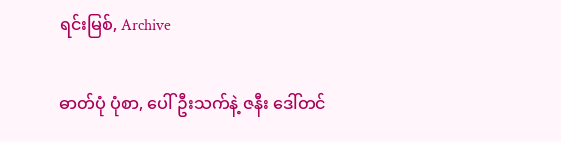ရင်းမြစ်, Archive

ဓာတ်ပုံ ပုံစာ, ပေါ်ဦးသက်နဲ့ ဇနီး ဒေါ်တင်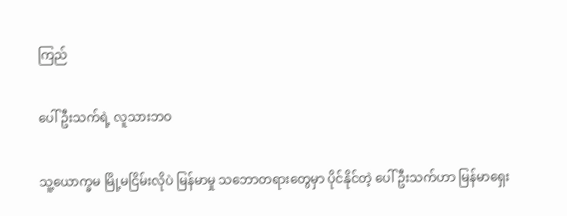ကြည်

ပေါ်ဦးသက်ရဲ့ လူသားဘဝ

သူ့ယောက္ခမ မြို့မငြိမ်းလိုပဲ မြန်မာမှု သဘောတရားတွေမှာ ပိုင်နိုင်တဲ့ ပေါ်ဦးသက်ဟာ မြန်မာရှေး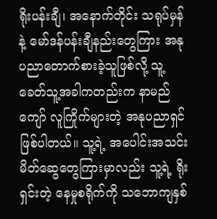ရိုးပန်းချီ၊ အနောက်တိုင်း သရုပ်မှန်နဲ့ မော်ဒန်ပန်းချီနည်းတွေကြား အနုပညာတောက်စားခဲ့သူဖြစ်လို့ သူ့ခေတ်သူ့အခါကတည်းက နာမည်ကျော် လူကြိုက်များတဲ့ အနုပညာရှင် ဖြစ်ပါတယ်။ သူ့ရဲ့ အပေါင်းအသင်း မိတ်ဆွေတွေကြားမှာလည်း သူ့ရဲ့ ရိုးရှင်းတဲ့ နေမှုစရိုက်ကို သဘောကျနှစ်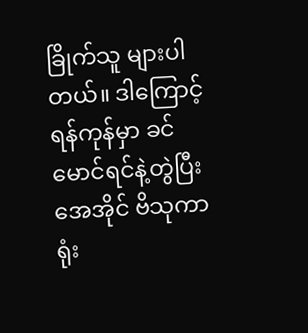ခြိုက်သူ များပါတယ်။ ဒါကြောင့် ရန်ကုန်မှာ ခင်မောင်ရင်နဲ့တွဲပြီး အေအိုင် ဗိသုကာရုံး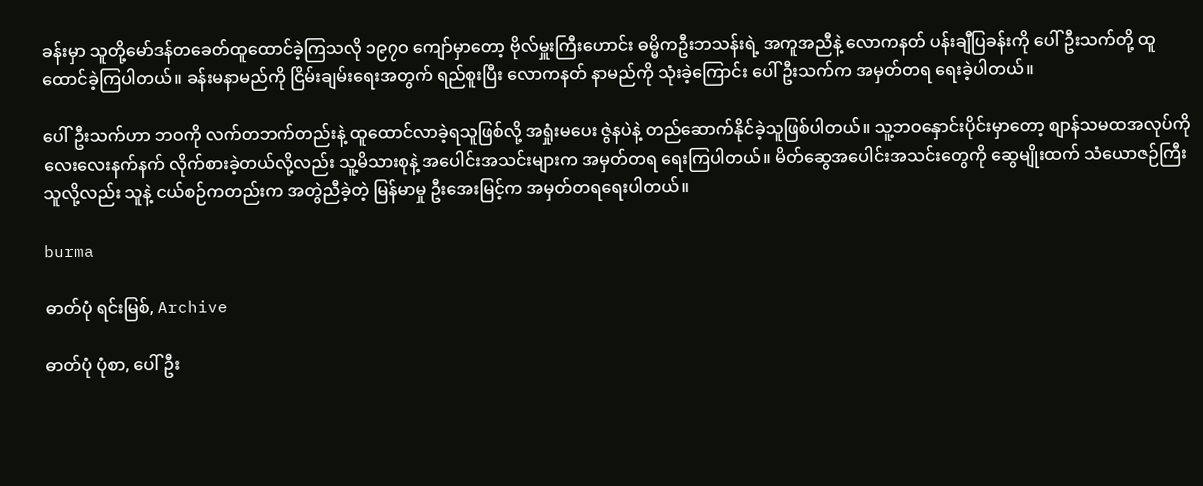ခန်းမှာ သူတို့မော်ဒန်တခေတ်ထူထောင်ခဲ့ကြသလို ၁၉၇ဝ ကျော်မှာတော့ ဗိုလ်မှူးကြီးဟောင်း ဓမ္မိကဦးဘသန်းရဲ့ အကူအညီနဲ့ လောကနတ် ပန်းချီပြခန်းကို ပေါ်ဦးသက်တို့ ထူထောင်ခဲ့ကြပါတယ်။ ခန်းမနာမည်ကို ငြိမ်းချမ်းရေးအတွက် ရည်စူးပြီး လောကနတ် နာမည်ကို သုံးခဲ့ကြောင်း ပေါ်ဦးသက်က အမှတ်တရ ရေးခဲ့ပါတယ်။

ပေါ်ဦးသက်ဟာ ဘဝကို လက်တဘက်တည်းနဲ့ ထူထောင်လာခဲ့ရသူဖြစ်လို့ အရှုံးမပေး ဇွဲနပဲနဲ့ တည်ဆောက်နိုင်ခဲ့သူဖြစ်ပါတယ်။ သူ့ဘဝနှောင်းပိုင်းမှာတော့ စျာန်သမထအလုပ်ကို လေးလေးနက်နက် လိုက်စားခဲ့တယ်လို့လည်း သူ့မိသားစုနဲ့ အပေါင်းအသင်းများက အမှတ်တရ ရေးကြပါတယ်။ မိတ်ဆွေအပေါင်းအသင်းတွေကို ဆွေမျိုးထက် သံယောဇဉ်ကြီးသူလို့လည်း သူနဲ့ ငယ်စဉ်ကတည်းက အတွဲညီခဲ့တဲ့ မြန်မာမှု ဦးအေးမြင့်က အမှတ်တရရေးပါတယ်။

burma

ဓာတ်ပုံ ရင်းမြစ်, Archive

ဓာတ်ပုံ ပုံစာ, ပေါ်ဦး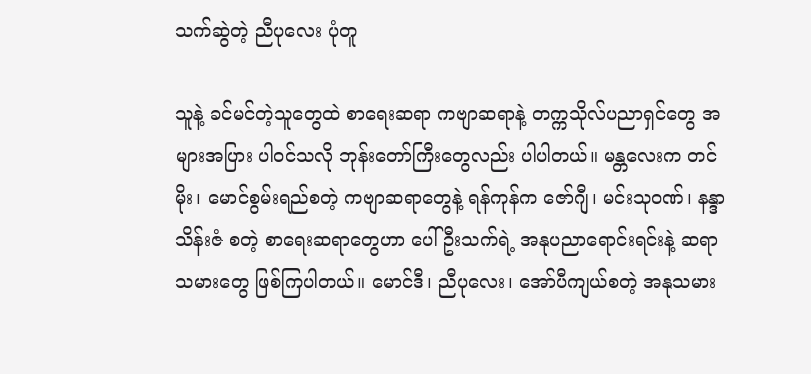သက်ဆွဲတဲ့ ညီပုလေး ပုံတူ

သူနဲ့ ခင်မင်တဲ့သူတွေထဲ စာရေးဆရာ ကဗျာဆရာနဲ့ တက္ကသိုလ်ပညာရှင်တွေ အများအပြား ပါဝင်သလို ဘုန်းတော်ကြီးတွေလည်း ပါပါတယ်။ မန္တလေးက တင်မိုး၊ မောင်စွမ်းရည်စတဲ့ ကဗျာဆရာတွေနဲ့ ရန်ကုန်က ဇော်ဂျီ၊ မင်းသုဝဏ်၊ နန္ဒာသိန်းဇံ စတဲ့ စာရေးဆရာတွေဟာ ပေါ်ဦးသက်ရဲ့ အနုပညာရောင်းရင်းနဲ့ ဆရာသမားတွေ ဖြစ်ကြပါတယ်။ မောင်ဒီ၊ ညီပုလေး၊ အော်ပီကျယ်စတဲ့ အနုသမား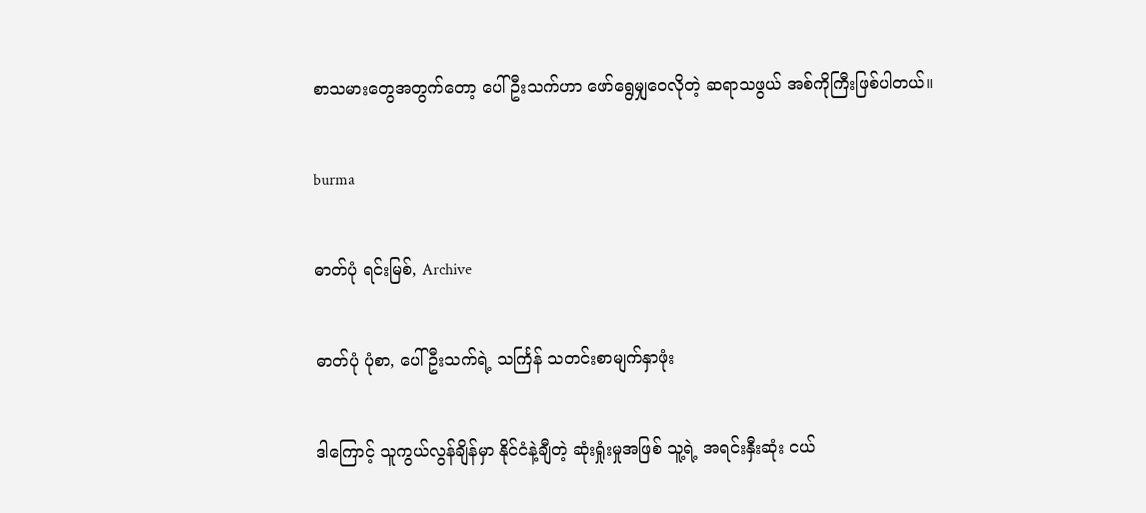စာသမားတွေအတွက်တော့ ပေါ်ဦးသက်ဟာ ဖော်ရွေမျှဝေလိုတဲ့ ဆရာသဖွယ် အစ်ကိုကြီးဖြစ်ပါတယ်။

burma

ဓာတ်ပုံ ရင်းမြစ်, Archive

ဓာတ်ပုံ ပုံစာ, ပေါ်ဦးသက်ရဲ့ သင်္ကြန် သတင်းစာမျက်နှာဖုံး

ဒါကြောင့် သူကွယ်လွန်ချိန်မှာ နိုင်ငံနဲ့ချီတဲ့ ဆုံးရှုံးမှုအဖြစ် သူ့ရဲ့ အရင်းနှီးဆုံး ငယ်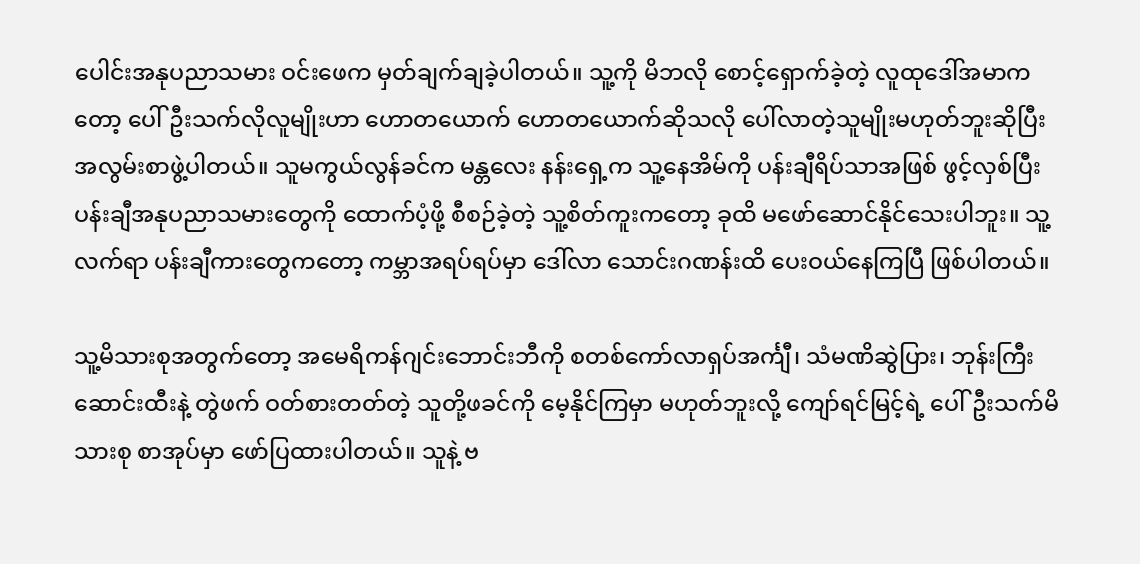ပေါင်းအနုပညာသမား ဝင်းဖေက မှတ်ချက်ချခဲ့ပါတယ်။ သူ့ကို မိဘလို စောင့်ရှောက်ခဲ့တဲ့ လူထုဒေါ်အမာကတော့ ပေါ်ဦးသက်လိုလူမျိုးဟာ ဟောတယောက် ဟောတယောက်ဆိုသလို ပေါ်လာတဲ့သူမျိုးမဟုတ်ဘူးဆိုပြီး အလွမ်းစာဖွဲ့ပါတယ်။ သူမကွယ်လွန်ခင်က မန္တလေး နန်းရှေ့က သူ့နေအိမ်ကို ပန်းချီရိပ်သာအဖြစ် ဖွင့်လှစ်ပြီး ပန်းချီအနုပညာသမားတွေကို ထောက်ပံ့ဖို့ စီစဉ်ခဲ့တဲ့ သူ့စိတ်ကူးကတော့ ခုထိ မဖော်ဆောင်နိုင်သေးပါဘူး။ သူ့လက်ရာ ပန်းချီကားတွေကတော့ ကမ္ဘာအရပ်ရပ်မှာ ဒေါ်လာ သောင်းဂဏန်းထိ ပေးဝယ်နေကြပြီ ဖြစ်ပါတယ်။

သူ့မိသားစုအတွက်တော့ အမေရိကန်ဂျင်းဘောင်းဘီကို စတစ်ကော်လာရှပ်အင်္ကျီ၊ သံမဏိဆွဲပြား၊ ဘုန်းကြီးဆောင်းထီးနဲ့ တွဲဖက် ဝတ်စားတတ်တဲ့ သူတို့ဖခင်ကို မေ့နိုင်ကြမှာ မဟုတ်ဘူးလို့ ကျော်ရင်မြင့်ရဲ့ ပေါ်ဦးသက်မိသားစု စာအုပ်မှာ ဖော်ပြထားပါတယ်။ သူနဲ့ ဗ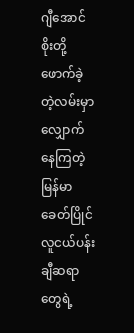ဂျီအောင်စိုးတို့ ဖောက်ခဲ့တဲ့လမ်းမှာ လျှောက်နေကြတဲ့ မြန်မာခေတ်ပြိုင်လူငယ်ပန်းချီဆရာတွေရဲ့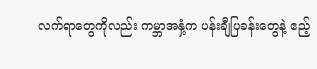လက်ရာတွေကိုလည်း ကမ္ဘာအနှံ့က ပန်းချီပြခန်းတွေနဲ့ ဧည့်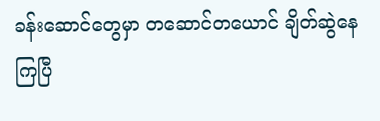ခန်းဆောင်တွေမှာ တဆောင်တယောင် ချိတ်ဆွဲနေကြပြီ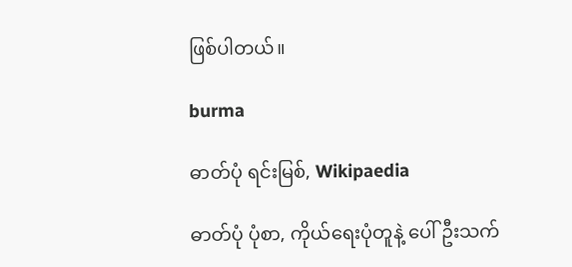ဖြစ်ပါတယ်။

burma

ဓာတ်ပုံ ရင်းမြစ်, Wikipaedia

ဓာတ်ပုံ ပုံစာ, ကိုယ်ရေးပုံတူနဲ့ ပေါ်ဦးသက်